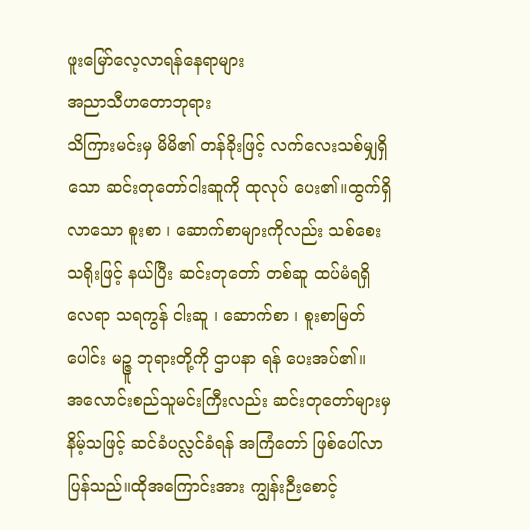ဖူးမြော်လေ့လာရန်နေရာများ
အညာသီဟတောဘုရား
သိကြားမင်းမှ မိမိ၏ တန်ခိုးဖြင့် လက်လေးသစ်မျှရှိသော ဆင်းတုတော်ငါးဆူကို ထုလုပ် ပေး၏။ထွက်ရှိလာသော စူးစာ ၊ ဆောက်စာများကိုလည်း သစ်စေးသရိုးဖြင့် နယ်ပြီး ဆင်းတုတော် တစ်ဆူ ထပ်မံရရှိလေရာ သရကွန် ငါးဆူ ၊ ဆောက်စာ ၊ စူးစာမြတ်ပေါင်း မဉ္ဇူ ဘုရားတို့ကို ဌာပနာ ရန် ပေးအပ်၏။
အလောင်းစည်သူမင်းကြီးလည်း ဆင်းတုတော်များမှ နိမ့်သဖြင့် ဆင်ခံပလ္လင်ခံရန် အကြံတော် ဖြစ်ပေါ်လာပြန်သည်။ထိုအကြောင်းအား ကျွန်းဉီးစောင့်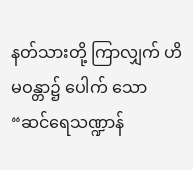နတ်သားတို့ ကြာလျှက် ဟိမဝန္တာ၌ ပေါက် သော “ဆင်ရေသဏ္ဍာန်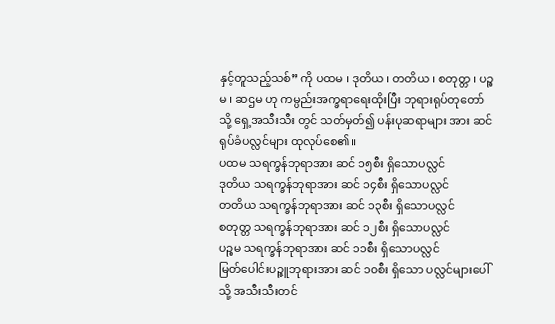နှင့်တူသည့်သစ်” ကို ပထမ ၊ ဒုတိယ ၊ တတိယ ၊ စတုတ္တ ၊ ပဉ္စမ ၊ ဆဌမ ဟု ကမ္ပည်းအက္ခရာရေးထိုးပြီး ဘုရားရုပ်တုတော်သို့ ရှေ့အသီးသီး တွင် သတ်မှတ်၍ ပန်းပုဆရာများ အား ဆင်ရုပ်ခံပလ္လင်များ ထုလုပ်စေ၏။
ပထမ သရက္ခန်ဘုရာအား ဆင် ၁၅စီး ရှိသောပလ္လင်
ဒုတိယ သရက္ခန်ဘုရာအား ဆင် ၁၄စီး ရှိသောပလ္လင်
တတိယ သရက္ခန်ဘုရာအား ဆင် ၁၃စီး ရှိသောပလ္လင်
စတုတ္တ သရက္ခန်ဘုရာအား ဆင် ၁၂စီး ရှိသောပလ္လင်
ပဉ္စမ သရက္ခန်ဘုရာအား ဆင် ၁၁စီး ရှိသောပလ္လင်
မြတ်ပေါင်းပဉ္ဇူဘုရားအား ဆင် ၁၀စီး ရှိသော ပလ္လင်များပေါ်သို့ အသီးသီးတင်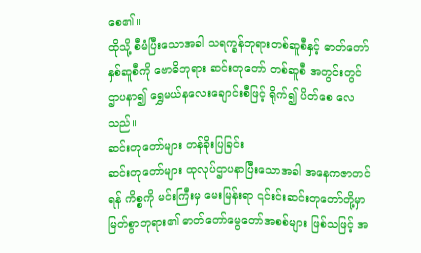စေ၏။
ထိုသို့ စီမံပြီးသောအခါ သရက္ခန်ဘုရားတစ်ဆူစီနှင့် ဓာတ်တော်နှစ်ဆူစီကို ဗောဓိဘုရား ဆင်းတုတော် တစ်ဆူစီ အတွင်းတွင် ဌာပနာ၍ ရွှေမယ်နလေးချောင်းစီဖြင့် ရိုက်၍ ပိတ်စေ လေသည်။
ဆင်းတုတော်များ တန်ခိုးပြခြင်း
ဆင်းတုတော်များ ထုလုပ်ဌာပနာပြီးသောအခါ အနေကဇာတင်ရန် ကိစ္စကို မင်းကြီးမှ မေးမြန်းရာ ၎င်းင်းဆင်းတုတော်တို့မှာ မြတ်စွာဘုရား၏ ဓာတ်တော်မွေတော်အစစ်များ ဖြစ်သဖြင့် အ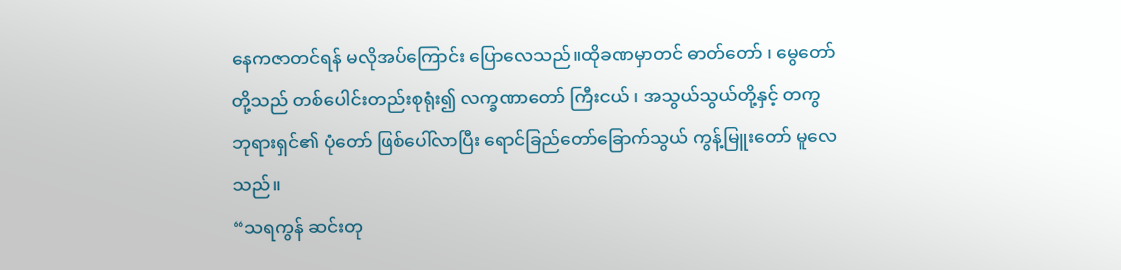နေကဇာတင်ရန် မလိုအပ်ကြောင်း ပြောလေသည်။ထိုခဏမှာတင် ဓာတ်တော် ၊ မွေတော်တို့သည် တစ်ပေါင်းတည်းစုရုံး၍ လက္ခဏာတော် ကြီးငယ် ၊ အသွယ်သွယ်တို့နှင့် တကွ ဘုရားရှင်၏ ပုံတော် ဖြစ်ပေါ်လာပြီး ရောင်ခြည်တော်ခြောက်သွယ် ကွန့်မြူးတော် မူလေသည်။
“သရကွန် ဆင်းတု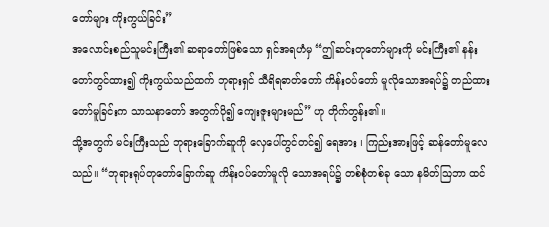တော်များ ကိုးကွယ်ခြင်း”
အလောင်းစည်သူမင်းကြီး၏ ဆရာတော်ဖြစ်သော ရှင်အရဟံမှ “ဤဆင်းတုတော်များကို မင်းကြီး၏ နန်းတော်တွင်ထား၍ ကိုးကွယ်သည်ထက် ဘုရားရှင် သီရိရဓာတ်တော် ကိန်းဝပ်တော် မူလိုသောအရပ်၌ တည်ထားတော်မူခြင်းက သာသနာတော် အတွက်ပို၍ ကျေးဇူးများမည်” ဟု တိုက်တွန်း၏။
သို့အတွက် မင်းကြီးသည် ဘုရားခြောက်ဆူကို လှေပေါ်တွင်တင်၍ ရေအား ၊ ကြည်းအားဖြင့် ဆန်တော်မူလေသည်။ “ဘုရားရုပ်တုတော်ခြောက်ဆူ ကိန်းဝပ်တော်မူလို သောအရပ်၌ တစ်စုံတစ်ခု သော နမိတ်ဩဘာ ထင်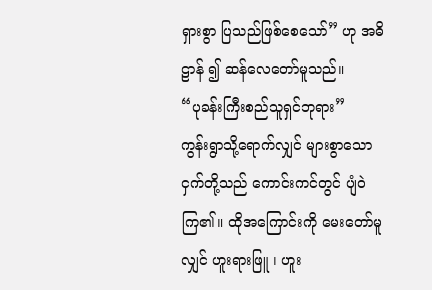ရှားစွာ ပြသည်ဖြစ်စေသော်” ဟု အဓိဠာန် ၍ ဆန်လေတော်မူသည်။
“ပုခန်းကြီးစည်သူရှင်ဘုရား”
ကွန်းရွာသို့ရောက်လျှင် များစွာသော ငှက်တို့သည် ကောင်းကင်တွင် ပျံဝဲကြ၏။ ထိုအကြောင်းကို မေးတော်မူလျှင် ဟူးရားဖြူ ၊ ဟူး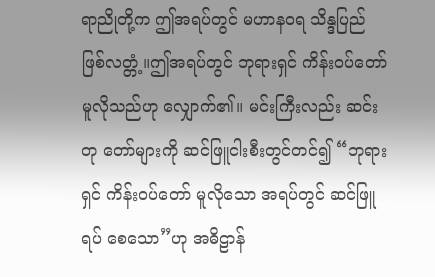ရာညိုတို့က ဤအရပ်တွင် မဟာနဝရ သိန္ဒပြည် ဖြစ်လတ္တံ့။ဤအရပ်တွင် ဘုရားရှင် ကိန်းဝပ်တော်မူလိုသည်ဟု လျှောက်၏။ မင်းကြီးလည်း ဆင်းတု တော်များကို ဆင်ဖြူငါးစီးတွင်တင်၍ “ဘုရားရှင် ကိန်းဝပ်တော် မူလိုသော အရပ်တွင် ဆင်ဖြူရပ် စေသော”ဟု အဓိဠာန်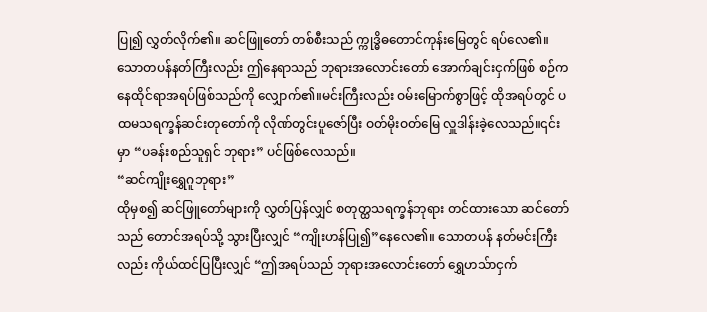ပြု၍ လွှတ်လိုက်၏။ ဆင်ဖြူတော် တစ်စီးသည် က္ကုဒ္ဓိဓတောင်ကုန်းမြေတွင် ရပ်လေ၏။သောတပန်နတ်ကြီးလည်း ဤနေရာသည် ဘုရားအလောင်းတော် အောက်ချင်းငှက်ဖြစ် စဉ်က နေထိုင်ရာအရပ်ဖြစ်သည်ကို လျှောက်၏။မင်းကြီးလည်း ဝမ်းမြောက်စွာဖြင့် ထိုအရပ်တွင် ပထမသရက္ခန်ဆင်းတုတော်ကို လိုဏ်တွင်းပူဇော်ပြီး ဝတ်မိုးဝတ်မြေ လှူဒါန်းခဲ့လေသည်။၎င်းမှာ “ပခန်းစည်သူရှင် ဘုရား” ပင်ဖြစ်လေသည်။
“ဆင်ကျိုးရွှေဂူဘုရား”
ထိုမှစ၍ ဆင်ဖြူတော်များကို လွှတ်ပြန်လျှင် စတုတ္ထသရက္ခန်ဘုရား တင်ထားသော ဆင်တော်သည် တောင်အရပ်သို့ သွားပြီးလျှင် “ကျိုးဟန်ပြု၍”နေလေ၏။ သောတပန် နတ်မင်းကြီး လည်း ကိုယ်ထင်ပြပြီးလျှင် “ဤအရပ်သည် ဘုရားအလောင်းတော် ရွှေဟသ်ာငှက်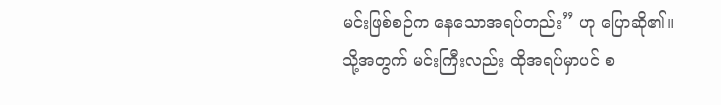မင်းဖြစ်စဉ်က နေသောအရပ်တည်း” ဟု ပြောဆို၏။သို့အတွက် မင်းကြီးလည်း ထိုအရပ်မှာပင် စ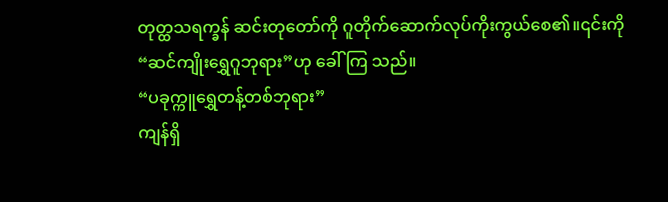တုတ္ထသရက္ခန် ဆင်းတုတော်ကို ဂူတိုက်ဆောက်လုပ်ကိုးကွယ်စေ၏။၎င်းကို “ဆင်ကျိုးရွှေဂူဘုရား”ဟု ခေါ်ကြ သည်။
“ပခုက္ကူရွှေတန့်တစ်ဘုရား”
ကျန်ရှိ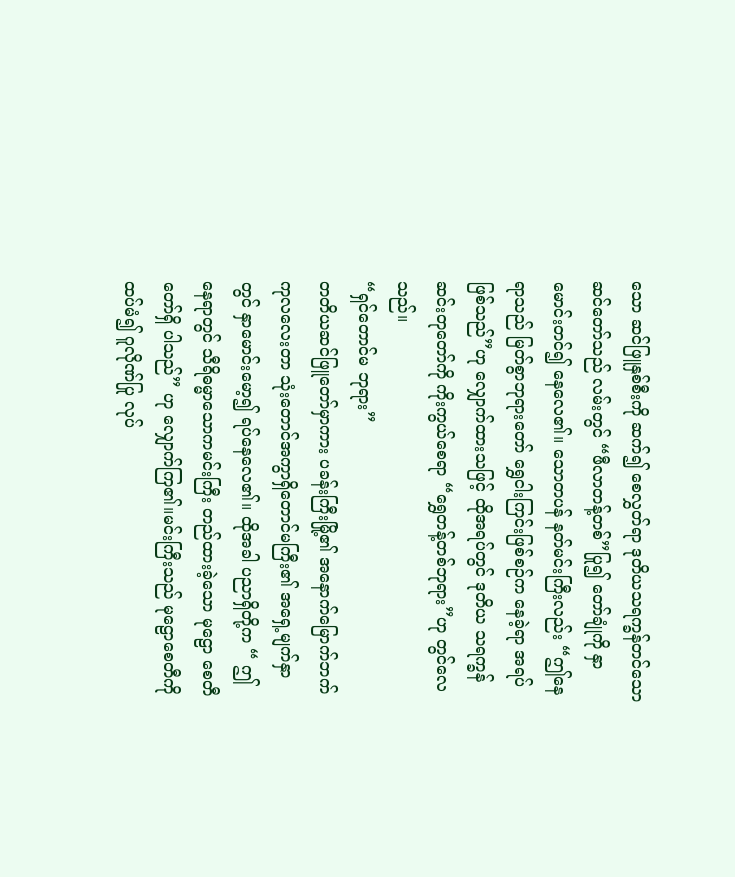သော ဆင်ဖြူနှစ်စီးကို ဆက်၍ စေလွှတ်ရာ ဒုတိယသရက္ခန်တင်သော ဆင်တော်သည် လမ်းတွင် “ဖီလာတန့်တစ်”ပြု၍ တော်ချုံကို နှာမောင်းတင်၍ နေလေ၏။ သောတပန် နတ်မင်းကြီးလည်း “ဤနေရာသည် မြတ်စွာဘုရားတော် ရွှေငါးကြင်းဖြစ်စဉ်က နေခဲ့ရာ အရပ် ဖြစ်သည်”ဟု လျှောက်ထားသဖြင့် ထိုအရပ်တွင် ဒုတိယ သရက္ခန်ဆင်းတုတော်ကို ကိုးကွယ်စေရာ “ရွှေတန့်တစ်ဘုရား”ဟု တွင်လေသည်။
“ရှင်တောင်မ ဘုရား”
တတိယဆင်ဖြူတော်မှာကား ပခန်းကြီးမြို့၏ အနောက်မြောက်ဘက် ကုလလေးတာ သုံးတောင်အကွာရှိတောင်မကြီး၏ အရှေ့မျက်နှာတွင် နှာမောင်းမော့၍ ရပ်နေလေ၏။ ထိုအခါ ပညာရှိတို့က “ ဤနေရာတွင် သီရိဓမ္မာသောကမင်းကြီး တည်ထားခဲ့သော မုဠော စေတီတော်ရှိ ပါသည်” ဟု လျှောက်ကြ၏။မင်းကြီးသည် မုဠောစေတီကို ထပ်မံ၍ ဂူလိုဏ်ပြု လုပ်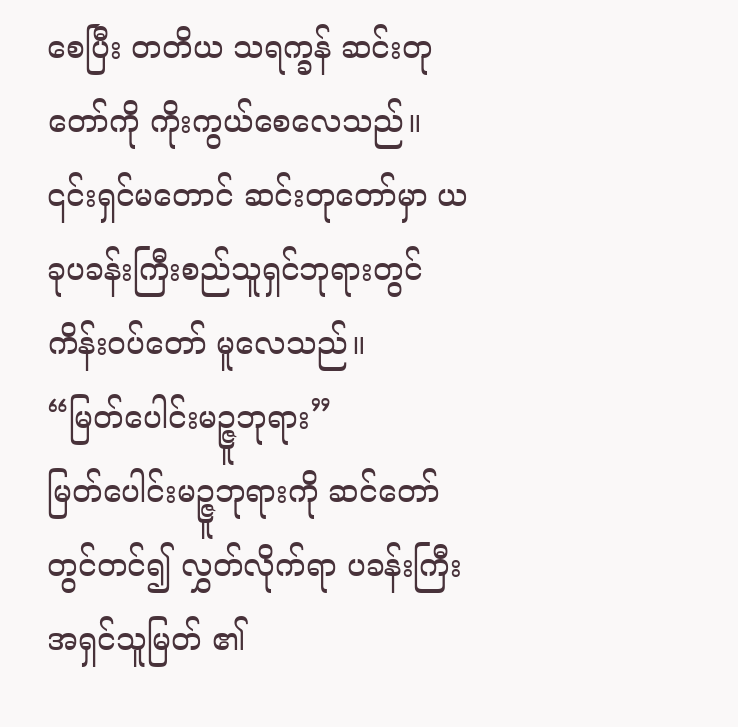စေပြီး တတိယ သရက္ခန် ဆင်းတုတော်ကို ကိုးကွယ်စေလေသည်။
၎င်းရှင်မတောင် ဆင်းတုတော်မှာ ယခုပခန်းကြီးစည်သူရှင်ဘုရားတွင် ကိန်းဝပ်တော် မူလေသည်။
“မြတ်ပေါင်းမဉ္ဇူဘုရား”
မြတ်ပေါင်းမဉ္ဇူဘုရားကို ဆင်တော်တွင်တင်၍ လွှတ်လိုက်ရာ ပခန်းကြီးအရှင်သူမြတ် ၏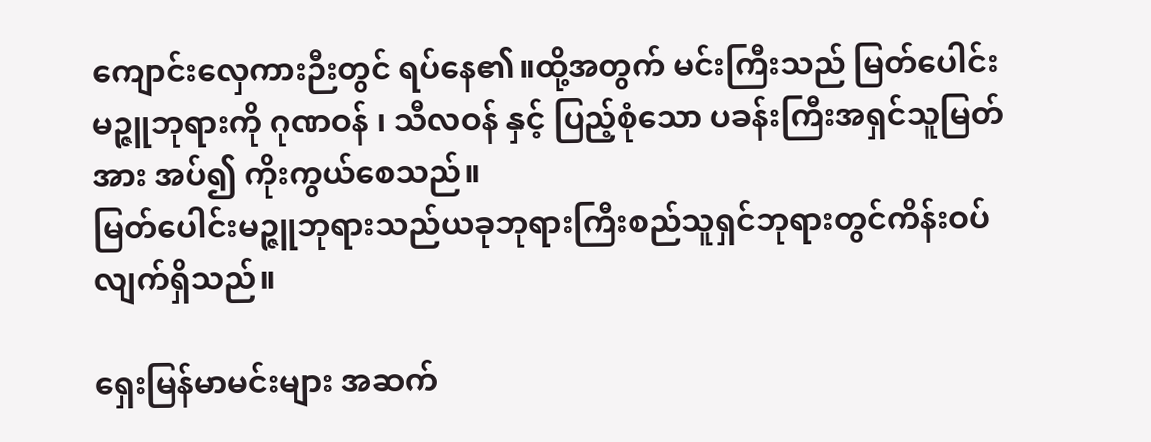ကျောင်းလှေကားဉီးတွင် ရပ်နေ၏။ထို့အတွက် မင်းကြီးသည် မြတ်ပေါင်းမဉ္ဇူဘုရားကို ဂုဏဝန် ၊ သီလဝန် နှင့် ပြည့်စုံသော ပခန်းကြီးအရှင်သူမြတ်အား အပ်၍ ကိုးကွယ်စေသည်။
မြတ်ပေါင်းမဉ္ဇူဘုရားသည်ယခုဘုရားကြီးစည်သူရှင်ဘုရားတွင်ကိန်းဝပ်လျက်ရှိသည်။

ရှေးမြန်မာမင်းများ အဆက်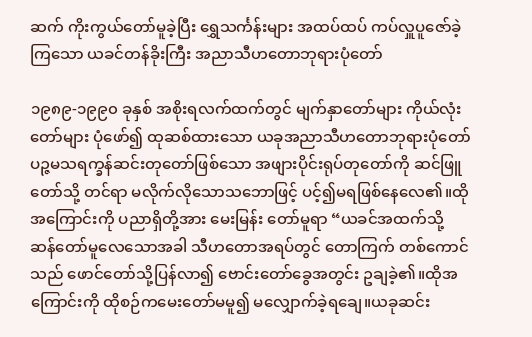ဆက် ကိုးကွယ်တော်မူခဲ့ပြီး ရွှေသင်္ကန်းများ အထပ်ထပ် ကပ်လှူပူဇော်ခဲ့ကြသော ယခင်တန်ခိုးကြီး အညာသီဟတောဘုရားပုံတော်

၁၉၈၉-၁၉၉၀ ခုနှစ် အစိုးရလက်ထက်တွင် မျက်နှာတော်များ ကိုယ်လုံးတော်များ ပုံဖော်၍ ထုဆစ်ထားသော ယခုအညာသီဟတောဘုရားပုံတော်
ပဉ္ဇမသရက္ခန်ဆင်းတုတော်ဖြစ်သော အဖျားပိုင်းရုပ်တုတော်ကို ဆင်ဖြူတော်သို့ တင်ရာ မလိုက်လိုသောသဘောဖြင့် ပင့်၍မရဖြစ်နေလေ၏။ထိုအကြောင်းကို ပညာရှိတို့အား မေးမြန်း တော်မူရာ “ယခင်အထက်သို့ ဆန်တော်မူလေသောအခါ သီဟတောအရပ်တွင် တောကြက် တစ်ကောင်သည် ဖောင်တော်သို့ပြန်လာ၍ ဗောင်းတော်ခွေအတွင်း ဥချခဲ့၏။ထိုအကြောင်းကို ထိုစဉ်ကမေးတော်မမူ၍ မလျှောက်ခဲ့ရချေ။ယခုဆင်း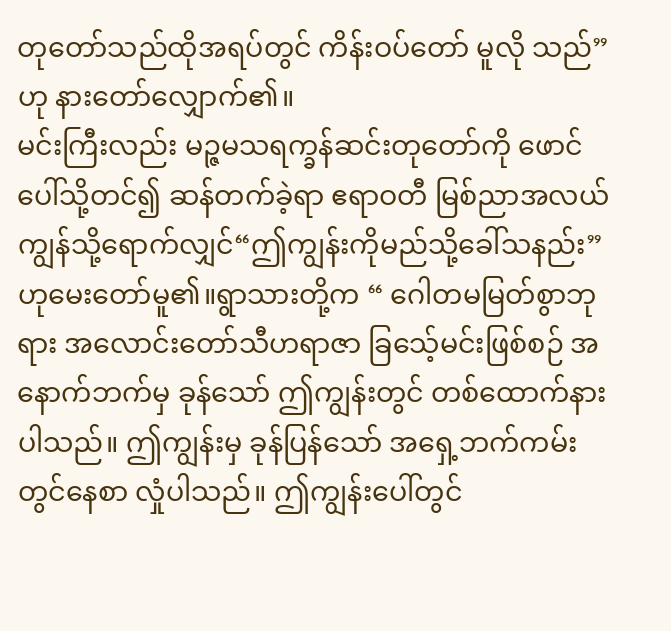တုတော်သည်ထိုအရပ်တွင် ကိန်းဝပ်တော် မူလို သည်” ဟု နားတော်လျှောက်၏။
မင်းကြီးလည်း မဉ္ဇမသရက္ခန်ဆင်းတုတော်ကို ဖောင်ပေါ်သို့တင်၍ ဆန်တက်ခဲ့ရာ ဧရာဝတီ မြစ်ညာအလယ်ကျွန်သို့ရောက်လျှင်“ဤကျွန်းကိုမည်သို့ခေါ်သနည်း”ဟုမေးတော်မူ၏။ရွာသားတို့က “ ဂေါတမမြတ်စွာဘုရား အလောင်းတော်သီဟရာဇာ ခြသေ့်မင်းဖြစ်စဉ် အနောက်ဘက်မှ ခုန်သော် ဤကျွန်းတွင် တစ်ထောက်နားပါသည်။ ဤကျွန်းမှ ခုန်ပြန်သော် အရှေ့ဘက်ကမ်း တွင်နေစာ လှုံပါသည်။ ဤကျွန်းပေါ်တွင်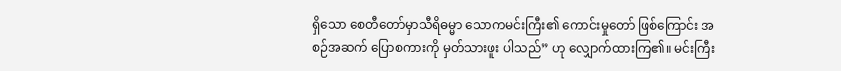ရှိသော စေတီတော်မှာသီရိဓမ္မာ သောကမင်းကြီး၏ ကောင်းမှုတော် ဖြစ်ကြောင်း အစဉ်အဆက် ပြောစကားကို မှတ်သားဖူး ပါသည်” ဟု လျှောက်ထားကြ၏။ မင်းကြီး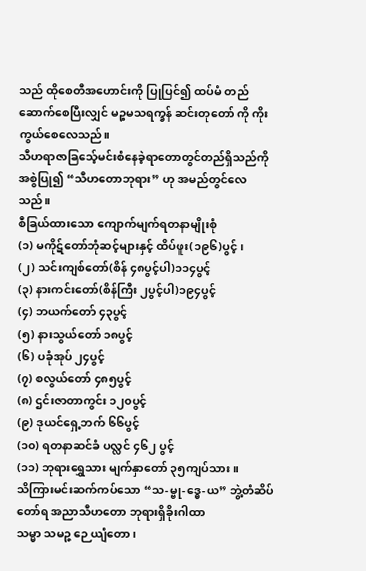သည် ထိုစေတီအဟောင်းကို ပြုပြင်၍ ထပ်မံ တည်ဆောက်စေပြီးလျှင် မဉ္စမသရက္ခန် ဆင်းတုတော် ကို ကိုးကွယ်စေလေသည်။
သီဟရာဇာခြသေ့်မင်းစံနေခဲ့ရာတောတွင်တည်ရှိသည်ကိုအစွဲပြု၍ “သီဟတောဘုရား” ဟု အမည်တွင်လေသည်။
စီခြယ်ထားသော ကျောက်မျက်ရတနာမျိုးစုံ
(၁) မကိုဋ်တော်ဘုံဆင့်များနှင့် ထိပ်ဖူး(၁၉၆)ပွင့် ၊
(၂) သင်းကျစ်တော်(စိန် ၄၈ပွင့်ပါ)၁၁၄ပွင့်
(၃) နားကင်းတော်(စိန်ကြီး ၂ပွင့်ပါ)၁၉၄ပွင့်
(၄) ဘယက်တော် ၄၃ပွင့်
(၅) နားသွယ်တော် ၁၈ပွင့်
(၆) ပခုံအုပ် ၂၄ပွင့်
(၇) စလွယ်တော် ၄၈၅ပွင့်
(၈) ဌင်းဇာတာကွင်း ၁၂၀ပွင့်
(၉) ဒုယင်ရှေ့ဘက် ၆၆ပွင့်
(၁၀) ရတနာဆင်ခံ ပလ္လင် ၄၆၂ ပွင့်
(၁၁) ဘုရားရွှေသား မျက်နှာတော် ၃၅ကျပ်သား။
သိကြားမင်းဆက်ကပ်သော “သ-မ္ဗု-ဒ္ဓေ-ယ” ဘွဲ့တံဆိပ်တော်ရ အညာသီဟတော ဘုရားရှိခိုးဂါထာ
သမ္မာ သမဉ္ဇ ဉေ ယျံတော၊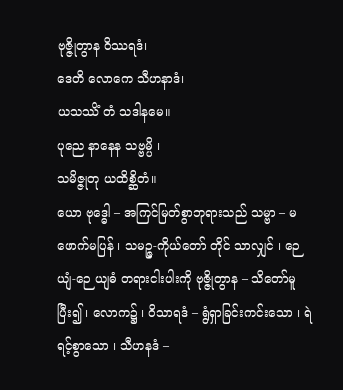ဗုဇ္ဇိုတွာန ဝိဿရဒံ၊
ဒေတိ လောကေ သီဟနာဒံ၊
ယသဿိံ တံ သဒါနမေ။
ပုညေ နာနေန သဗ္ဗမ္ပိ ၊
သမိဇ္ဇုတု ယထိစ္ဆိတံ။
ယော ဗုဒ္ဓေါ – အကြင်မြတ်စွာဘုရားသည် သမ္ဗာ – မဖောက်မပြန် ၊ သမဉ္ဇ-ကိုယ်တော် တိုင် သာလျှင် ၊ ဉေ ယျံ-ဉေ ယျဓံ တရားငါးပါးကို ဗုဇ္ဇိုတွာန – သိတော်မူပြီး၍ ၊ လောက၌ ၊ ဝိသာရဒံ – ရွံရှာခြင်းကင်းသော ၊ ရဲရင့်စွာသော ၊ သီဟနဒံ –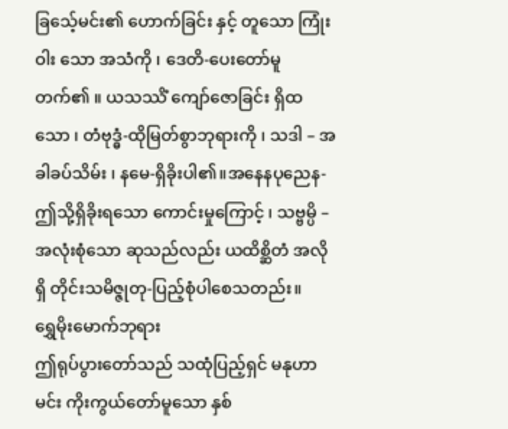ခြသေ့်မင်း၏ ဟောက်ခြင်း နှင့် တူသော ကြုံးဝါး သော အသံကို ၊ ဒေတိ-ပေးတော်မူတက်၏ ။ ယသဿိံ ကျော်ဇောခြင်း ရှိထ သော ၊ တံဗုဒ္ဓံ-ထိုမြတ်စွာဘုရားကို ၊ သဒါ – အခါခပ်သိမ်း ၊ နမေ-ရှိခိုးပါ၏။အနေနပုညေန-ဤသို့ရှိခိုးရသော ကောင်းမှုကြောင့် ၊ သဗ္ဗမ္ပိ – အလုံးစုံသော ဆုသည်လည်း ယထိစ္ဆိတံ အလိုရှိ တိုင်းသမိဇ္ဇုတု-ပြည့်စုံပါစေသတည်း။
ရွှေမိုးမောက်ဘုရား
ဤရုပ်ပွားတော်သည် သထုံပြည့်ရှင် မနုဟာမင်း ကိုးကွယ်တော်မူသော နှစ်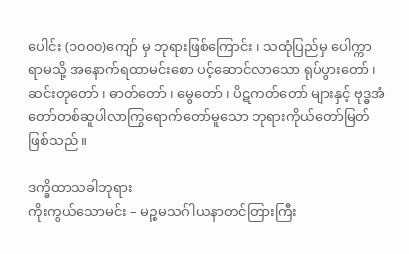ပေါင်း (၁၀၀၀)ကျော် မှ ဘုရားဖြစ်ကြောင်း ၊ သထုံပြည်မှ ပေါက္ကာရာမသို့ အနောက်ရထာမင်းစော ပင့်ဆောင်လာသော ရုပ်ပွားတော် ၊ ဆင်းတုတော် ၊ ဓာတ်တော် ၊ မွေတော် ၊ ပိဋကတ်တော် များနှင့် ဗုဒ္ဓအံတော်တစ်ဆူပါလာကြွရောက်တော်မူသော ဘုရားကိုယ်တော်မြတ်ဖြစ်သည်။

ဒက္ခိထာသခါဘုရား
ကိုးကွယ်သောမင်း – မဉ္စမသဂ်ါယနာတင်တြားကြီး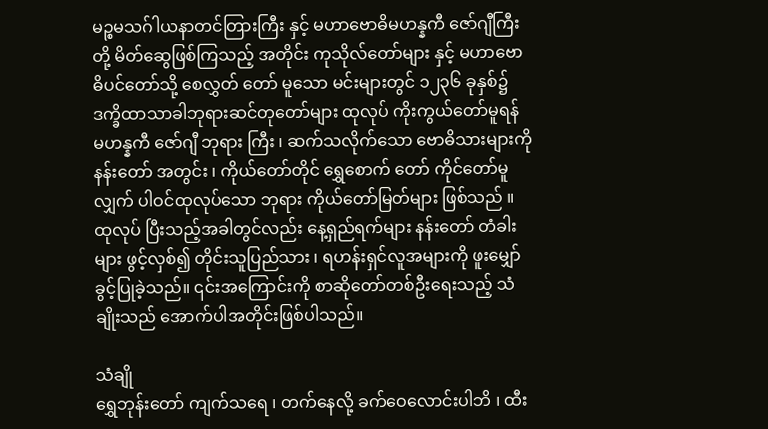မဉ္စမသဂ်ါယနာတင်တြားကြီး နှင့် မဟာဗောဓိမဟန္နကီ ဇော်ဂျီကြီးတို့ မိတ်ဆွေဖြစ်ကြသည့် အတိုင်း ကုသိုလ်တော်များ နှင့် မဟာဗောဓိပင်တော်သို့ စေလွှတ် တော် မူသော မင်းများတွင် ၁၂၃၆ ခုနှစ်၌ ဒက္ခိထာသာခါဘုရားဆင်တုတော်များ ထုလုပ် ကိုးကွယ်တော်မူရန် မဟန္နကီ ဇော်ဂျီ ဘုရား ကြီး ၊ ဆက်သလိုက်သော ဗောဓိသားများကို နန်းတော် အတွင်း ၊ ကိုယ်တော်တိုင် ရွှေစောက် တော် ကိုင်တော်မူလျှက် ပါဝင်ထုလုပ်သော ဘုရား ကိုယ်တော်မြတ်များ ဖြစ်သည် ။ ထုလုပ် ပြီးသည့်အခါတွင်လည်း နေ့ရှည်ရက်များ နန်းတော် တံခါးများ ဖွင့်လှစ်၍ တိုင်းသူပြည်သား ၊ ရဟန်းရှင်လူအများကို ဖူးမျှော်ခွင့်ပြုခဲ့သည်။ ၎င်းအကြောင်းကို စာဆိုတော်တစ်ဦးရေးသည့် သံချိုးသည် အောက်ပါအတိုင်းဖြစ်ပါသည်။

သံချို
ရွှေဘုန်းတော် ကျက်သရေ ၊ တက်နေလို့ ခက်ဝေလောင်းပါဘိ ၊ ထီး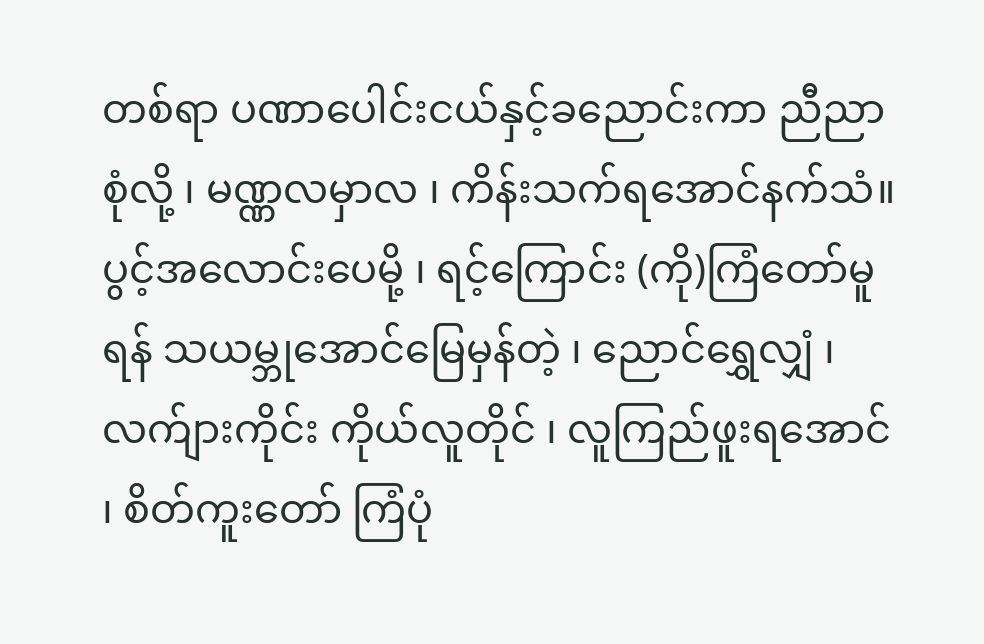တစ်ရာ ပဏာပေါင်းငယ်နှင့်ခညောင်းကာ ညီညာစုံလို့ ၊ မဏ္ဏလမှာလ ၊ ကိန်းသက်ရအောင်နက်သံ။
ပွင့်အလောင်းပေမို့ ၊ ရင့်ကြောင်း (ကို)ကြံတော်မူရန် သယမ္ဘုအောင်မြေမှန်တဲ့ ၊ ညောင်ရွှေလျှံ ၊ လက်ျားကိုင်း ကိုယ်လူတိုင် ၊ လူကြည်ဖူးရအောင် ၊ စိတ်ကူးတော် ကြံပုံ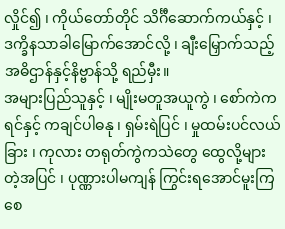လှိုင်၍ ၊ ကိုယ်တော်တိုင် သိင်္ဂီဆောက်ကယ်နှင့် ၊ ဒက္ခိနသာခါမြောက်အောင်လို့ ၊ ချီးမြှောက်သည့် အဓိဌာန်နှင့်နိဗ္ဗာန်သို့ ရည်မှီး။
အများပြည်သူနှင့် ၊ မျိုးမတူအယူကွဲ ၊ စော်ကဲကရင်နှင့် ကချင်ပါဓနု ၊ ရှမ်းရဲပြင် ၊ မှုထမ်းပင်လယ်ခြား ၊ ကုလား တရုတ်ကွဲကသဲတွေ ထွေလို့များတဲ့အပြင် ၊ ပုဏ္ဏားပါမကျန် ကြွင်းရအောင်မူးကြစေ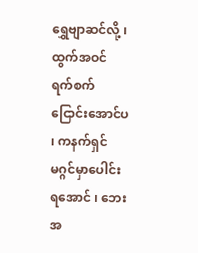ရွှေဗျာဆင်လို့ ၊ ထွက်အဝင် ရက်စက်ငြောင်းအောင်ပ ၊ ကနက်ရှင် မဂ္ဂင်မှာပေါင်းရအောင် ၊ ဘေးအ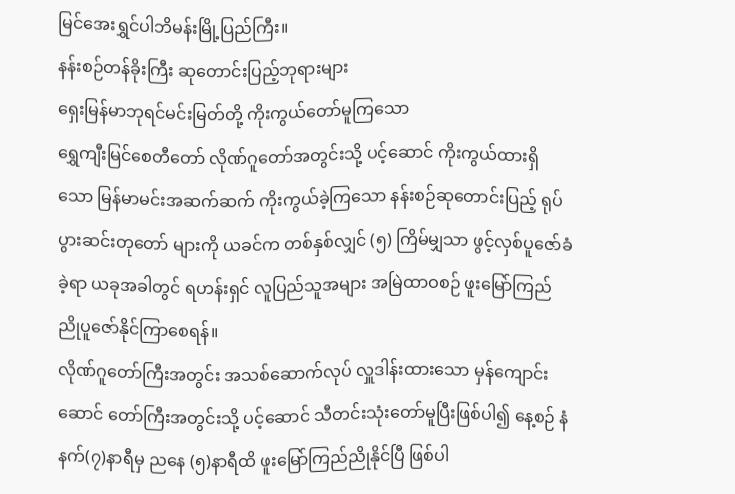မြင်အေးရွှင်ပါဘိမန်းမြို့ပြည်ကြီး။
နန်းစဉ်တန်ခိုးကြီး ဆုတောင်းပြည့်ဘုရားများ
ရှေးမြန်မာဘုရင်မင်းမြတ်တို့ ကိုးကွယ်တော်မူကြသော
ရွှေကျီးမြင်စေတီတော် လိုဏ်ဂူတော်အတွင်းသို့ ပင့်ဆောင် ကိုးကွယ်ထားရှိသော မြန်မာမင်းအဆက်ဆက် ကိုးကွယ်ခဲ့ကြသော နန်းစဉ်ဆုတောင်းပြည့် ရုပ်ပွားဆင်းတုတော် များကို ယခင်က တစ်နှစ်လျှင် (၅) ကြိမ်မျှသာ ဖွင့်လှစ်ပူဇော်ခံခဲ့ရာ ယခုအခါတွင် ရဟန်းရှင် လူပြည်သူအများ အမြဲထာဝစဉ် ဖူးမြော်ကြည်ညိုပူဇော်နိုင်ကြာစေရန်။
လိုဏ်ဂူတော်ကြီးအတွင်း အသစ်ဆောက်လုပ် လှူဒါန်းထားသော မှန်ကျောင်းဆောင် တော်ကြီးအတွင်းသို့ ပင့်ဆောင် သီတင်းသုံးတော်မူပြီးဖြစ်ပါ၍ နေ့စဉ် နံနက်(၇)နာရီမှ ညနေ (၅)နာရီထိ ဖူးမြော်ကြည်ညိုနိုင်ပြီ ဖြစ်ပါ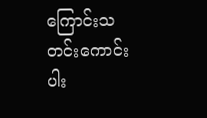ကြောင်းသတင်းကောင်းပါး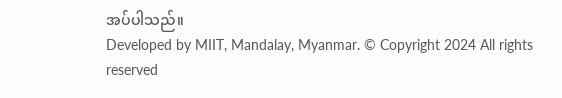အပ်ပါသည်။
Developed by MIIT, Mandalay, Myanmar. © Copyright 2024 All rights reserved